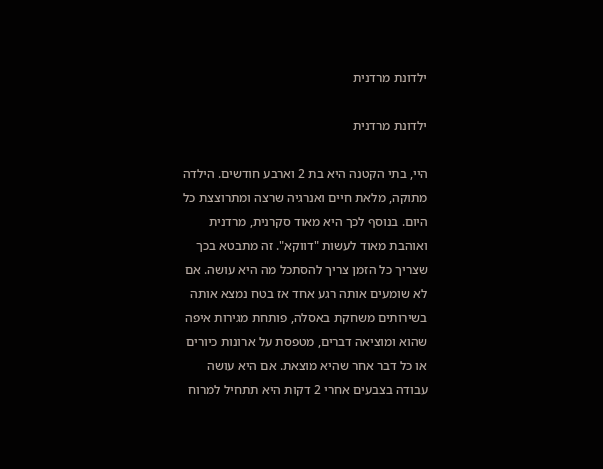ילדונת מרדנית

ילדונת מרדנית

היי, בתי הקטנה היא בת 2 וארבע חודשים. הילדה מתוקה, מלאת חיים ואנרגיה שרצה ומתרוצצת כל היום. בנוסף לכך היא מאוד סקרנית, מרדנית ואוהבת מאוד לעשות "דווקא". זה מתבטא בכך שצריך כל הזמן צריך להסתכל מה היא עושה. אם לא שומעים אותה רגע אחד אז בטח נמצא אותה בשירותים משחקת באסלה, פותחת מגירות איפה שהוא ומוציאה דברים, מטפסת על ארונות כיורים או כל דבר אחר שהיא מוצאת. אם היא עושה עבודה בצבעים אחרי 2 דקות היא תתחיל למרוח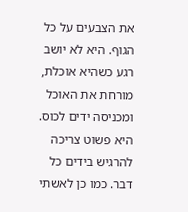את הצבעים על כל הגוף. היא לא יושב רגע כשהיא אוכלת, מורחת את האוכל ומכניסה ידים לכוס. היא פשוט צריכה להרגיש בידים כל דבר. כמו כן לאשתי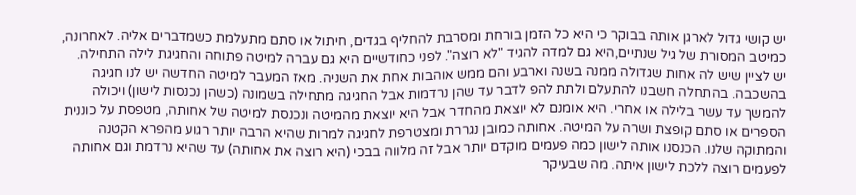יש קושי גדול לארגן אותה בבוקר כי היא כל הזמן בורחת ומסרבת להחליף בגדים, חיתול או סתם מתעלמת כשמדברים אליה. לאחרונה, כמיטב המסורת של גיל שנתיים,היא גם למדה להגיד "לא רוצה". לפני כחודשיים היא גם עברה למיטה פתוחה והחגיגת לילה התחילה. יש לציין שיש לה אחות שגדולה ממנה בשנה וארבע והם ממש אוהבות אחת את השניה. מאז המעבר למיטה החדשה יש לנו חגיגה בהשכבה. בהתחלה חשבנו להתעלם ולתת להפ לדבר עד שהן נרדמות אבל החגיגה מתחילה בשמונה (כשהן נכנסות לישון) ויכולה להמשך עד עשר בלילה או אחרי. היא אומנם לא יוצאת מהחדר אבל היא יוצאת מהמיטה ונכנסת למיטה של אחותה, מטפסת על כוננית הספרים או סתם קופצת ושרה על המיטה. אחותה כמובן נגררת ומצטרפת לחגיגה למרות שהיא הרבה יותר רגוע מהפרא הקטנה והמתוקה שלנו. הכנסנו אותה לישון כמה פעמים מוקדם יותר אבל זה מלווה בבכי (היא רוצה את אחותה) עד שהיא נרדמת וגם אחותה לפעמים רוצה ללכת לישון איתה. מה שבעיקר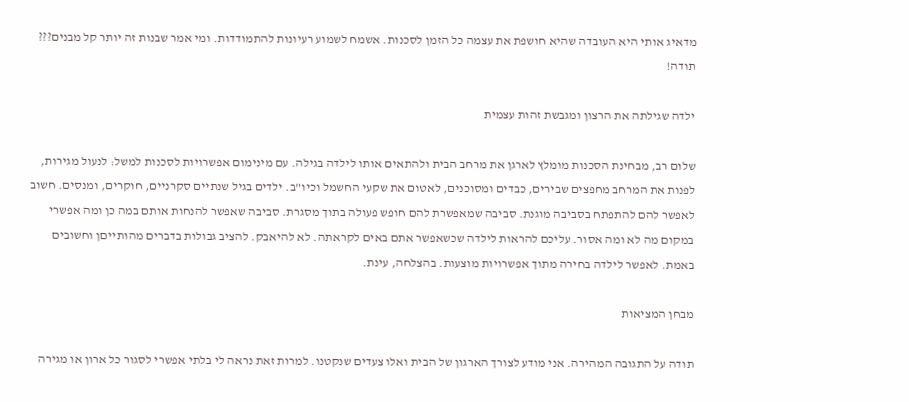מדאיג אותי היא העובדה שהיא חושפת את עצמה כל הזמן לסכנות. אשמח לשמוע רעיונות להתמודדות. ומי אמר שבנות זה יותר קל מבנים???
תודה!

ילדה שגילתה את הרצון ומגבשת זהות עצמית

שלום רב, מבחינת הסכנות מומלץ לארגן את מרחב הבית ולהתאים אותו לילדה בגילה. עם מינימום אפשרויות לסכנות למשל: לנעול מגירות, לפנות את המרחב מחפצים שבירים, כבדים ומסוכנים, לאטום את שקעי החשמל וכיו"ב. ילדים בגיל שנתיים סקרניים, חוקרים, ומנסים. חשוב לאפשר להם להתפתח בסביבה מוגנת. סביבה שמאפשרת להם חופש פעולה בתוך מסגרת. סביבה שאפשר להנחות אותם במה כן ומה אפשרי במקום מה לא ומה אסור. עליכם להראות לילדה שכשאפשר אתם באים לקראתה. לא להיאבק. להציב גבולות בדברים מהותייםן וחשובים באמת. לאפשר לילדה בחירה מתוך אפשרויות מוצעות. בהצלחה, עינת.

מבחן המציאות

תודה על התגובה המהירה. אני מודע לצורך הארגון של הבית ואלו צעדים שנקטנו. למרות זאת נראה לי בלתי אפשרי לסגור כל ארון או מגירה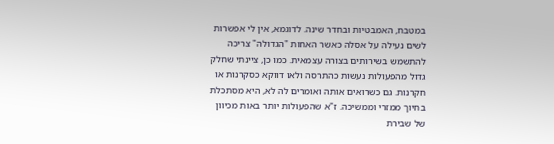במטבח, האמבטיות ובחדר שינה. לדוגמא, אין לי אפשרות לשים נעילה על אסלה כאשר האחות "הגדולה" צריכה להתשמש בשירותים בצורה עצמאית. כמו כן, ציינתי שחלק גדול מהפעולות נעשות כהתרסה ולאו דווקא כסקרנות או חקרנות. גם כשרואים אותה ואומרים לה לא, היא מסתכלת בחיוך ממזרי וממשיכה. ז"א שהפעולות יותר באות מכיוון של שבירת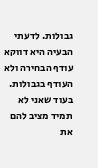גבולות. לדעתי הבעיה היא דווקא עודף הבחירה ולא העודף בגבולות. בעוד שאני לא תמיד מציב להם את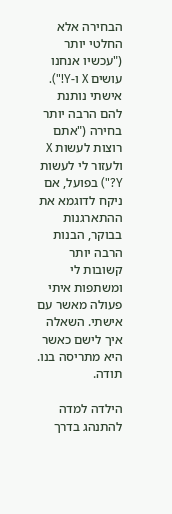הבחירה אלא החלטי יותר ("עכשיו אנחנו עושים X ו-Y!"). אישתי נותנת להם הרבה יותר בחירה ("אתם רוצות לעשות X ולעזור לי לעשות Y?") בפועל, אם ניקח לדוגמא את ההתארגנות בבוקר, הבנות הרבה יותר קשובות לי ומשתפות איתי פעולה מאשר עם אישתי. השאלה איך לישם כאשר היא מתריסה בנו. תודה.

הילדה למדה להתנהג בדרך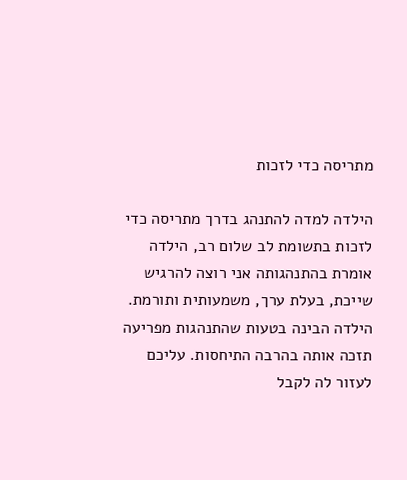מתריסה כדי לזכות

הילדה למדה להתנהג בדרך מתריסה כדי לזכות בתשומת לב שלום רב, הילדה אומרת בהתנהגותה אני רוצה להרגיש שייכת, בעלת ערך, משמעותית ותורמת. הילדה הבינה בטעות שהתנהגות מפריעה תזכה אותה בהרבה התיחסות. עליכם לעזור לה לקבל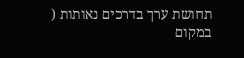תחושת ערך בדרכים נאותות ( במקום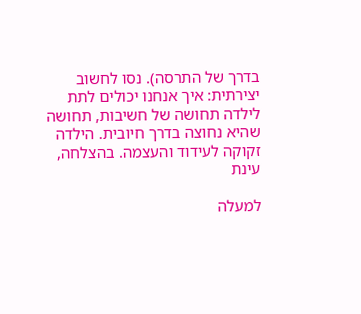בדרך של התרסה). נסו לחשוב יצירתית: איך אנחנו יכולים לתת לילדה תחושה של חשיבות, תחושה שהיא נחוצה בדרך חיובית. הילדה זקוקה לעידוד והעצמה. בהצלחה, עינת

למעלה